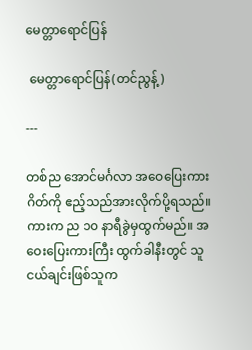မေတ္တာရောင်ပြန်

 မေတ္တာရောင်ပြန်(တင်ညွန့်)

---

တစ်ည အောင်မင်္ဂလာ အဝေပြေးကားဂိတ်ကို ဧည့်သည်အားလိုက်ပို့ရသည်။ ကားက ည ၁၀ နာရီခွဲမှထွက်မည်။ အဝေးပြေးကားကြီး ထွက်ခါနီးတွင် သူငယ်ချင်းဖြစ်သူက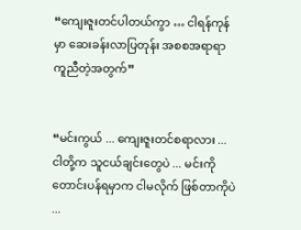“ကျေးဇူးတင်ပါတယ်ကွာ … ငါရန်ကုန်မှာ ဆေးခန်းလာပြတုန်း အစစအရာရာ ကူညီတဲ့အတွက်”


“မင်းကွယ် ... ကျေးဇူးတင်စရာလား ... ငါတို့က သူငယ်ချင်းတွေပဲ ... မင်းကိုတောင်းပန်ရမှာက ငါမလိုက် ဖြစ်တာကိုပဲ ...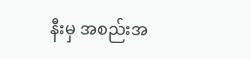နီးမှ အစည်းအ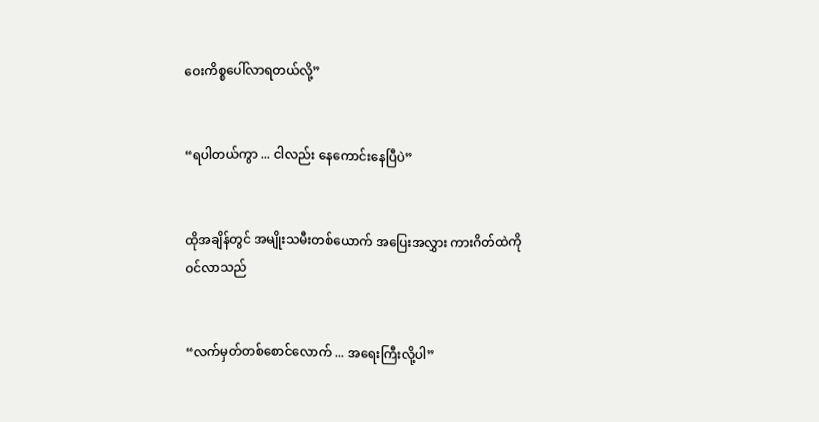ဝေးကိစ္စပေါ်လာရတယ်လို့”


“ရပါတယ်ကွာ ... ငါလည်း နေကောင်းနေပြီပဲ”


ထိုအချိန်တွင် အမျိုးသမီးတစ်ယောက် အပြေးအလွှား ကားဂိတ်ထဲကို ဝင်လာသည်


“လက်မှတ်တစ်စောင်လောက် ... အရေးကြီးလို့ပါ”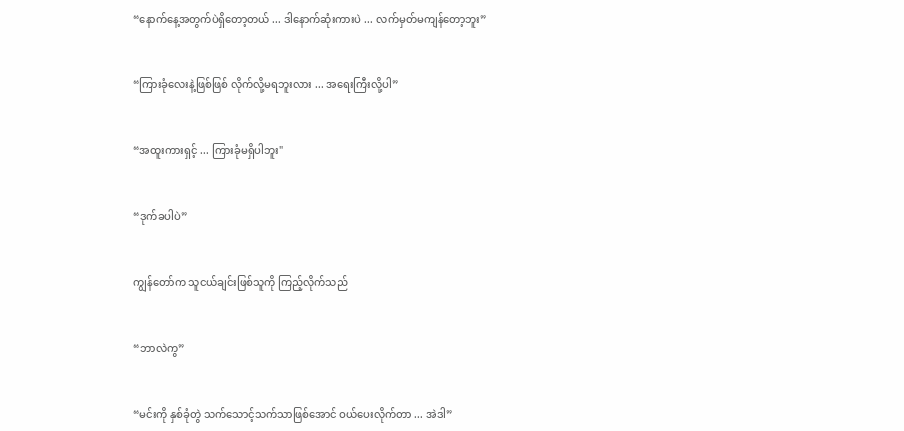“နောက်နေ့အတွက်ပဲရှိတော့တယ် ... ဒါနောက်ဆုံးကားပဲ ... လက်မှတ်မကျန်တော့ဘူး”


“ကြားခုံလေးနဲ့ဖြစ်ဖြစ် လိုက်လို့မရဘူးလား ... အရေးကြီးလို့ပါ”


“အထူးကားရှင့် ... ကြားခုံမရှိပါဘူး"


“ဒုက်ခပါပဲ”


ကျွန်တော်က သူငယ်ချင်းဖြစ်သူကို ကြည့်လိုက်သည်


“ဘာလဲကွ”


“မင်းကို နှစ်ခုံတွဲ သက်သောင့်သက်သာဖြစ်အောင် ဝယ်ပေးလိုက်တာ ... အဲဒါ”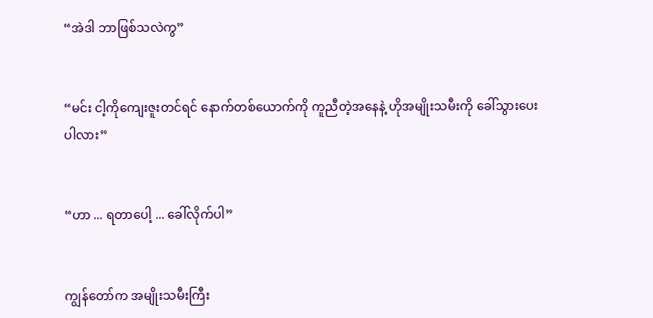“အဲဒါ ဘာဖြစ်သလဲကွ”


“မင်း ငါ့ကိုကျေးဇူးတင်ရင် နောက်တစ်ယောက်ကို ကူညီတဲ့အနေနဲ့ ဟိုအမျိုးသမီးကို ခေါ်သွားပေးပါလား”


“ဟာ ... ရတာပေါ့ ... ခေါ်လိုက်ပါ”


ကျွန်တော်က အမျိုးသမီးကြီး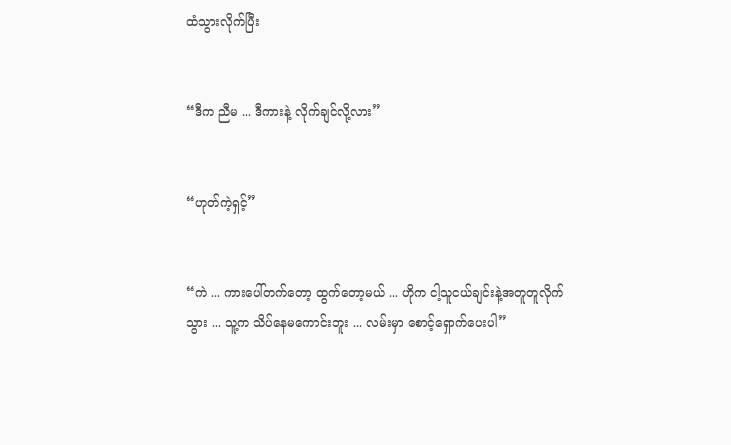ထံသွားလိုက်ပြီး


“ဒီက ညီမ ... ဒီကားနဲ့ လိုက်ချင်လို့လား”


“ဟုတ်ကဲ့ရှင့်”


“ကဲ ... ကားပေါ်တက်တော့ ထွက်တော့မယ် ... ဟိုက ငါ့သူငယ်ချင်းနဲ့အတူတူလိုက်သွား ... သူ့က သိပ်နေမကောင်းဘူး ... လမ်းမှာ စောင့်ရှောက်ပေးပါ”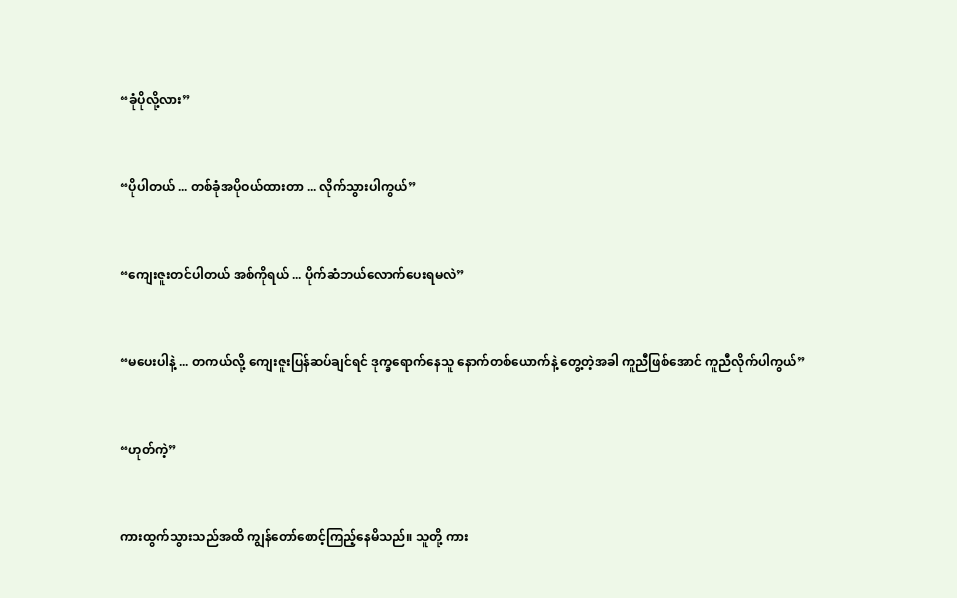“ခုံပိုလို့လား”


“ပိုပါတယ် ... တစ်ခုံအပိုဝယ်ထားတာ ... လိုက်သွားပါကွယ်”


“ကျေးဇူးတင်ပါတယ် အစ်ကိုရယ် ... ပိုက်ဆံဘယ်လောက်ပေးရမလဲ”


“မပေးပါနဲ့ ... တကယ်လို့ ကျေးဇူးပြန်ဆပ်ချင်ရင် ဒုက္ခရောက်နေသူ နောက်တစ်ယောက်နဲ့ တွေ့တဲ့အခါ ကူညီဖြစ်အောင် ကူညီလိုက်ပါကွယ်”


“ဟုတ်ကဲ့”


ကားထွက်သွားသည်အထိ ကျွန်တော်စောင့်ကြည့်နေမိသည်။ သူတို့ ကား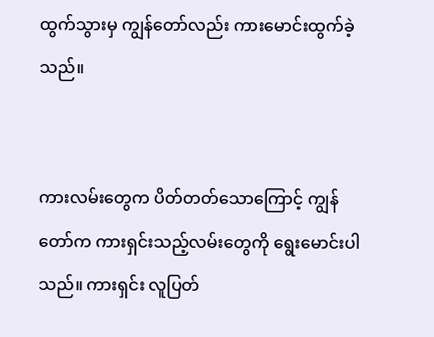ထွက်သွားမှ ကျွန်တော်လည်း ကားမောင်းထွက်ခဲ့သည်။


ကားလမ်းတွေက ပိတ်တတ်သောကြောင့် ကျွန်တော်က ကားရှင်းသည့်လမ်းတွေကို ရွေးမောင်းပါသည်။ ကားရှင်း လူပြတ်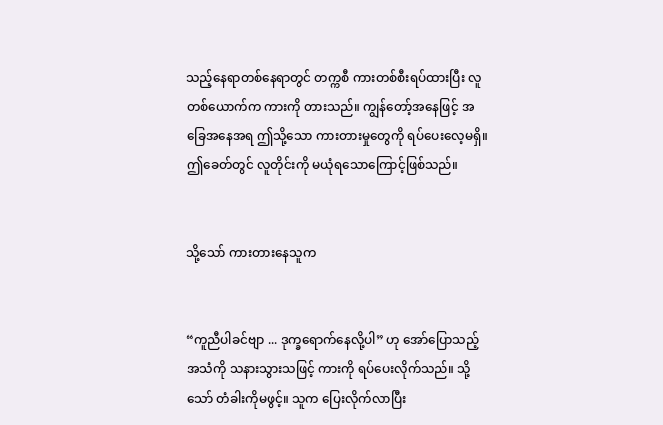သည့်နေရာတစ်နေရာတွင် တက္ကစီ ကားတစ်စီးရပ်ထားပြီး လူတစ်ယောက်က ကားကို တားသည်။ ကျွန်တော့်အနေဖြင့် အခြေအနေအရ ဤသို့သော ကားတားမှုတွေကို ရပ်ပေးလေ့မရှိ။ ဤခေတ်တွင် လူတိုင်းကို မယုံရသောကြောင့်ဖြစ်သည်။


သို့သော် ကားတားနေသူက


“ကူညီပါခင်ဗျာ ... ဒုက္ခရောက်နေလို့ပါ” ဟု အော်ပြောသည့် အသံကို သနားသွားသဖြင့် ကားကို ရပ်ပေးလိုက်သည်။ သို့သော် တံခါးကိုမဖွင့်။ သူက ပြေးလိုက်လာပြီး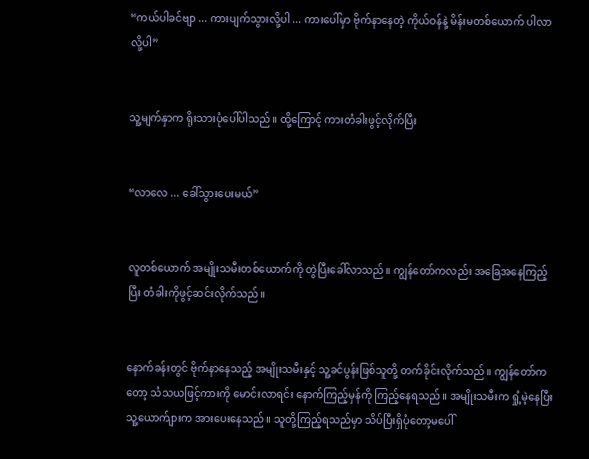“ကယ်ပါခင်ဗျာ ... ကားပျက်သွားလို့ပါ ... ကားပေါ်မှာ ဗိုက်နာနေတဲ့ ကိုယ်ဝန်နဲ့ မိန်းမတစ်ယောက် ပါလာလို့ပါ”


သူ့မျက်နှာက ရိုးသားပုံပေါ်ပါသည်။ ထို့ကြောင့် ကားတံခါးဖွင့်လိုက်ပြီး


“လာလေ ... ခေါ်သွားပေးမယ်”


လူတစ်ယောက် အမျိုးသမီးတစ်ယောက်ကို တွဲပြီးခေါ်လာသည်။ ကျွန်တော်ကလည်း အခြေအနေကြည့်ပြီး တံခါးကိုဖွင့်ဆင်းလိုက်သည်။


နောက်ခန်းတွင် ဗိုက်နာနေသည့် အမျိုးသမီးနှင့် သူ့ခင်ပွန်းဖြစ်သူတို့ တက်ခိုင်းလိုက်သည်။ ကျွန်တော်ကတော့ သံသယဖြင့်ကားကို မောင်းလာရင်း နောက်ကြည့်မှန်ကို ကြည့်နေရသည်။ အမျိုးသမီးက ရှုံ့မဲ့နေပြီး သူ့ယောက်ျားက အားပေးနေသည်။ သူတို့ကြည့်ရသည်မှာ သိပ်ပြီးရှိပုံတော့မပေါ်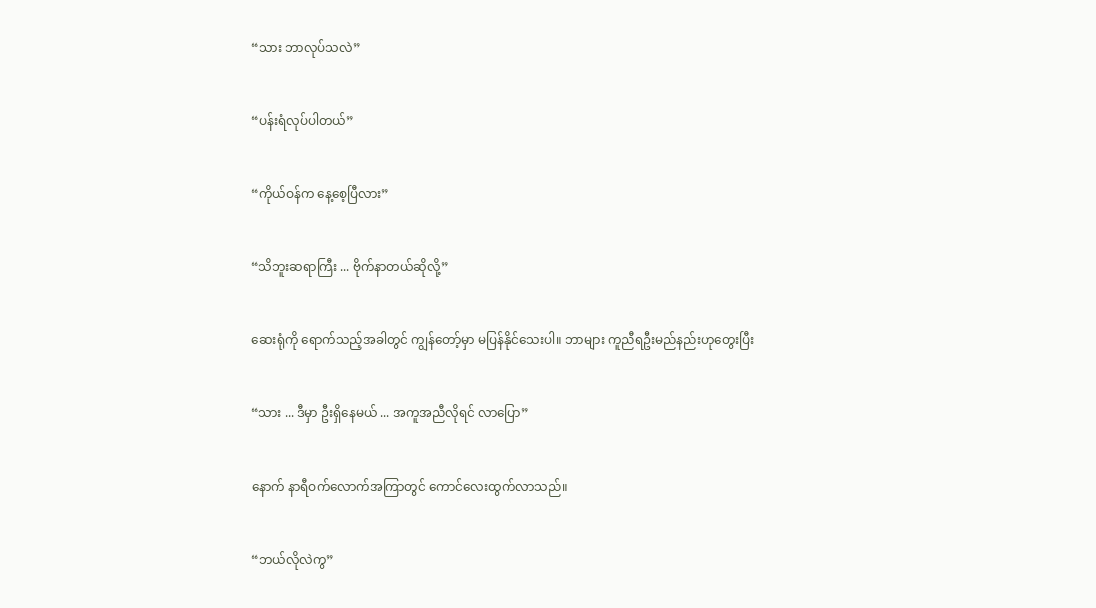“သား ဘာလုပ်သလဲ”


“ပန်းရံလုပ်ပါတယ်”


“ကိုယ်ဝန်က နေ့စေ့ပြီလား”


“သိဘူးဆရာကြီး ... ဗိုက်နာတယ်ဆိုလို့”


ဆေးရုံကို ရောက်သည့်အခါတွင် ကျွန်တော့်မှာ မပြန်နိုင်သေးပါ။ ဘာများ ကူညီရဦးမည်နည်းဟုတွေးပြီး


“သား ... ဒီမှာ ဦးရှိနေမယ် ... အကူအညီလိုရင် လာပြော”


နောက် နာရီဝက်လောက်အကြာတွင် ကောင်လေးထွက်လာသည်။


“ဘယ်လိုလဲကွ”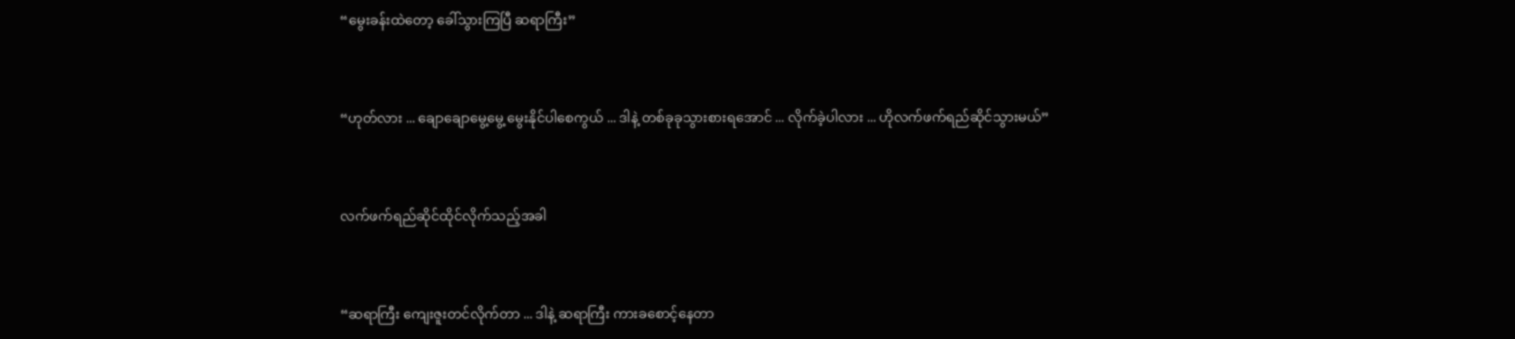“မွေးခန်းထဲတော့ ခေါ်သွားကြပြီ ဆရာကြီး”


“ဟုတ်လား ... ချောချောမွေ့မွေ့ မွေးနိုင်ပါစေကွယ် ... ဒါနဲ့ တစ်ခုခုသွားစားရအောင် ... လိုက်ခဲ့ပါလား ... ဟိုလက်ဖက်ရည်ဆိုင်သွားမယ်”


လက်ဖက်ရည်ဆိုင်ထိုင်လိုက်သည့်အခါ


“ဆရာကြီး ကျေးဇူးတင်လိုက်တာ ... ဒါနဲ့ ဆရာကြီး ကားခစောင့်နေတာ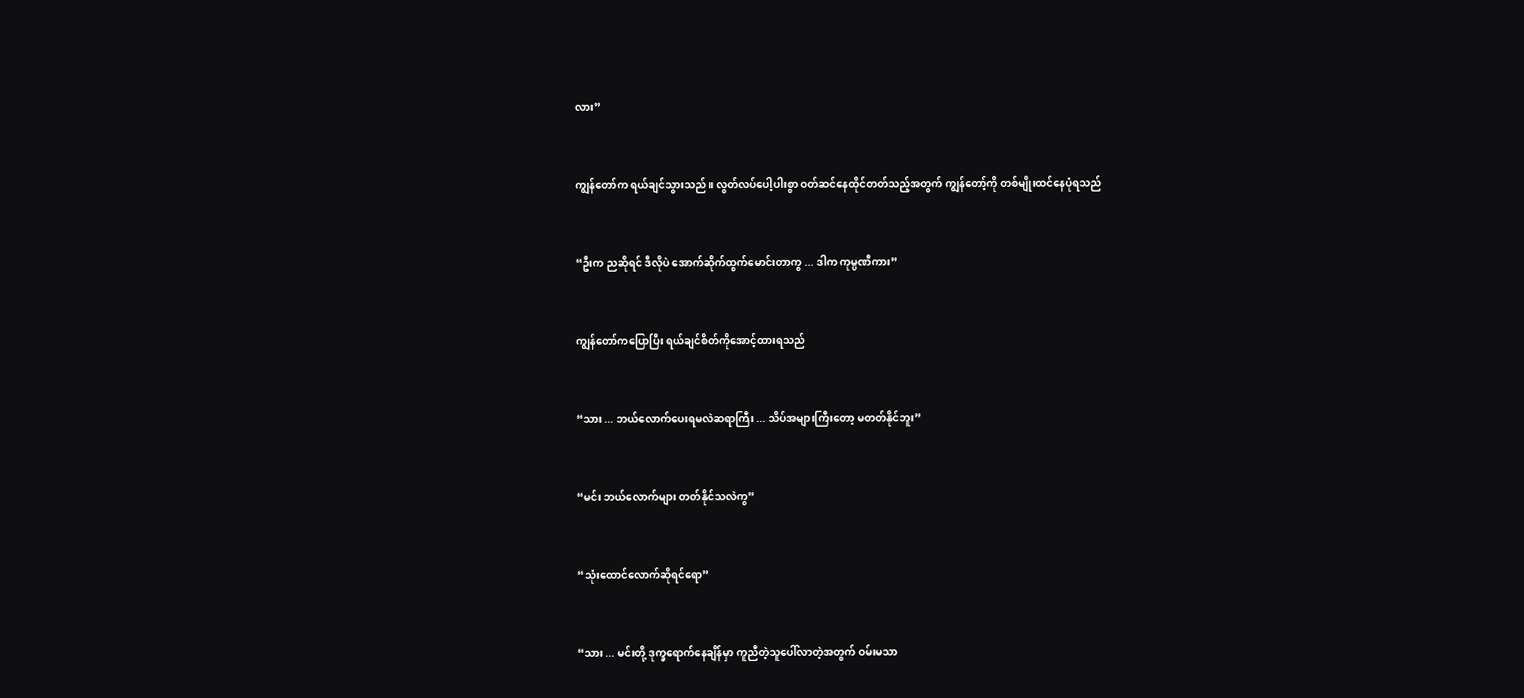လား”


ကျွန်တော်က ရယ်ချင်သွားသည်။ လွတ်လပ်ပေါ့ပါးစွာ ဝတ်ဆင်နေထိုင်တတ်သည့်အတွက် ကျွန်တော့်ကို တစ်မျိုးထင်နေပုံရသည်


“ဦးက ညဆိုရင် ဒီလိုပဲ အောက်ဆိုက်ထွက်မောင်းတာကွ ... ဒါက ကုမ္ပဏီကား”


ကျွန်တော်ကပြောပြီး ရယ်ချင်စိတ်ကိုအောင့်ထားရသည်


“သား ... ဘယ်လောက်ပေးရမလဲဆရာကြီး ... သိပ်အများကြီးတော့ မတတ်နိုင်ဘူး”


“မင်း ဘယ်လောက်များ တတ်နိုင်သလဲကွ”


“သုံးထောင်လောက်ဆိုရင်ရော”


“သား ... မင်းတို့ ဒုက္ခရောက်နေချိန်မှာ ကူညီတဲ့သူပေါ်လာတဲ့အတွက် ဝမ်းမသာ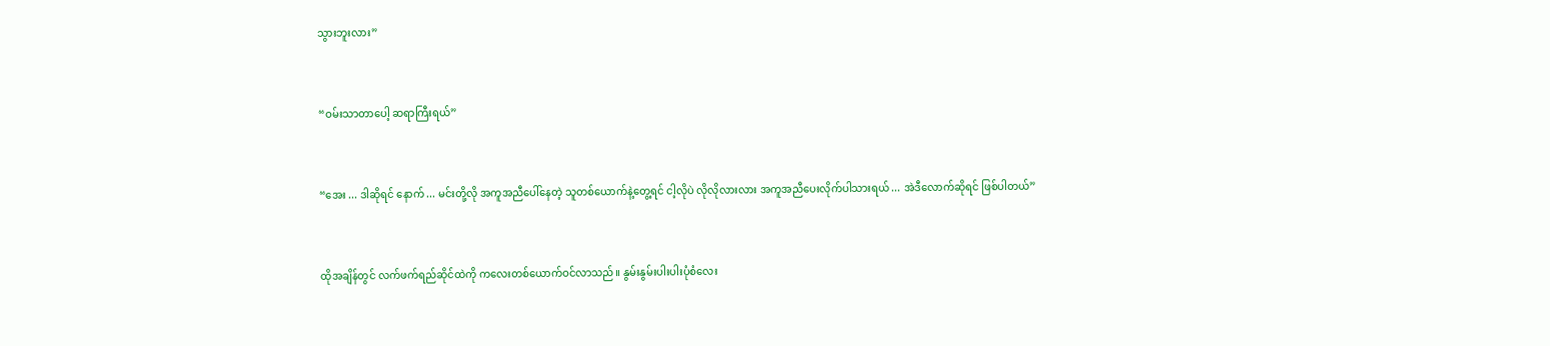သွားဘူးလား”


“ဝမ်းသာတာပေါ့ ဆရာကြီးရယ်”


“အေး ... ဒါဆိုရင် နောက် ... မင်းတို့လို အကူအညီပေါ်နေတဲ့ သူတစ်ယောက်နဲ့တွေ့ရင် ငါ့လိုပဲ လိုလိုလားလား အကူအညီပေးလိုက်ပါသားရယ် ... အဲဒီလောက်ဆိုရင် ဖြစ်ပါတယ်”


ထိုအချိန်တွင် လက်ဖက်ရည်ဆိုင်ထဲကို ကလေးတစ်ယောက်ဝင်လာသည်။ နွမ်းနွမ်းပါးပါးပုံစံလေး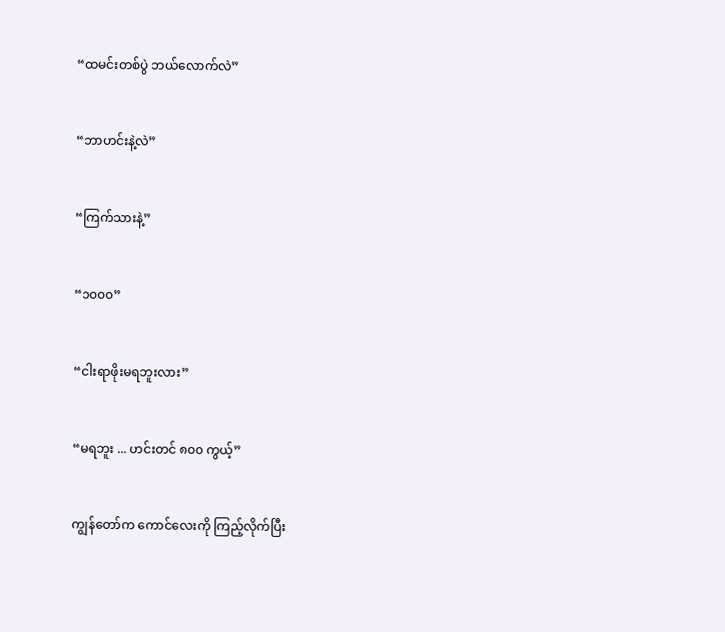“ထမင်းတစ်ပွဲ ဘယ်လောက်လဲ”


“ဘာဟင်းနဲ့လဲ”


“ကြက်သားနဲ့”


“၁၀၀၀”


“ငါးရာဖိုးမရဘူးလား”


“မရဘူး ... ဟင်းတင် ၈၀၀ ကွယ့်”


ကျွန်တော်က ကောင်လေးကို ကြည့်လိုက်ပြီး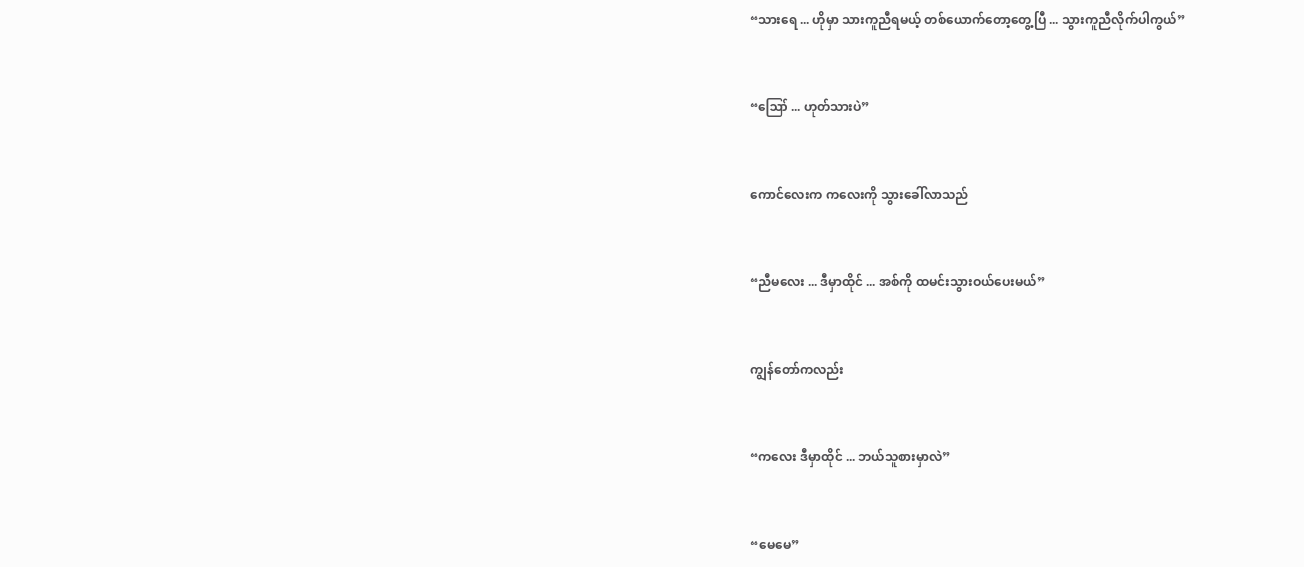“သားရေ ... ဟိုမှာ သားကူညီရမယ့် တစ်ယောက်တော့တွေ့ပြီ ... သွားကူညီလိုက်ပါကွယ်”


“ဪ ... ဟုတ်သားပဲ”


ကောင်လေးက ကလေးကို သွားခေါ်လာသည်


“ညီမလေး ... ဒီမှာထိုင် ... အစ်ကို ထမင်းသွားဝယ်ပေးမယ်”


ကျွန်တော်ကလည်း


“ကလေး ဒီမှာထိုင် ... ဘယ်သူစားမှာလဲ”


“မေမေ”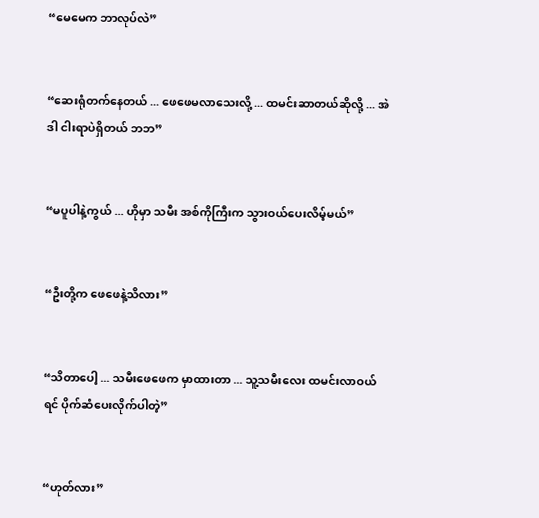“မေမေက ဘာလုပ်လဲ”


“ဆေးရုံတက်နေတယ် ... ဖေဖေမလာသေးလို့ ... ထမင်းဆာတယ်ဆိုလို့ ... အဲဒါ ငါးရာပဲရှိတယ် ဘဘ”


“မပူပါနဲ့ကွယ် ... ဟိုမှာ သမီး အစ်ကိုကြီးက သွားဝယ်ပေးလိမ့်မယ်”


“ဦးတို့က ဖေဖေနဲ့သိလား”


“သိတာပေါ့ ... သမီးဖေဖေက မှာထားတာ ... သူ့သမီးလေး ထမင်းလာဝယ်ရင် ပိုက်ဆံပေးလိုက်ပါတဲ့”


“ဟုတ်လား”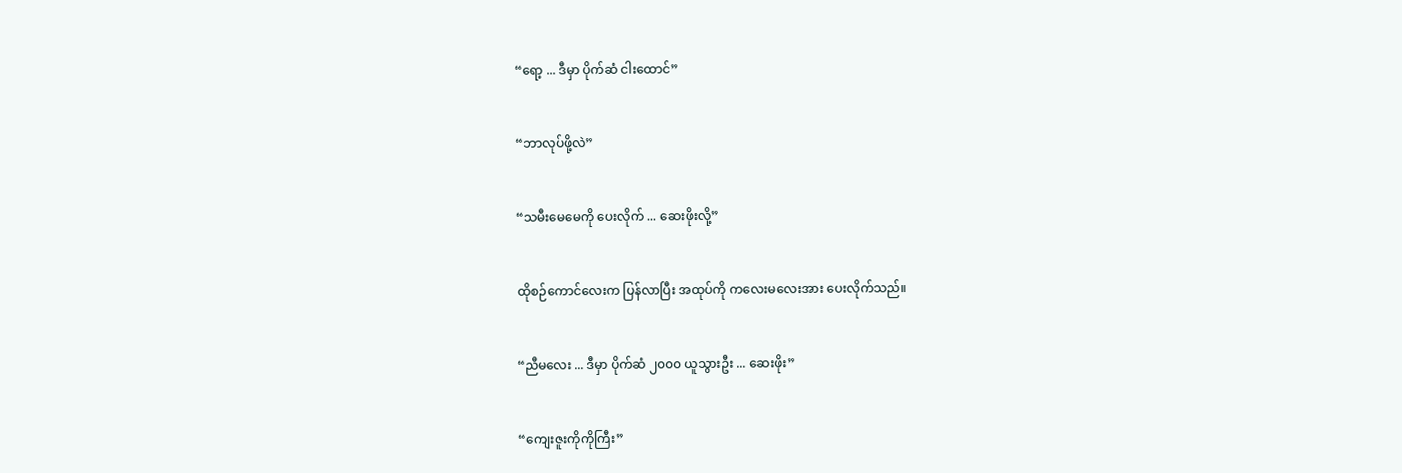“ရော့ ... ဒီမှာ ပိုက်ဆံ ငါးထောင်”


“ဘာလုပ်ဖို့လဲ”


“သမီးမေမေကို ပေးလိုက် ... ဆေးဖိုးလို့”


ထိုစဉ်ကောင်လေးက ပြန်လာပြီး အထုပ်ကို ကလေးမလေးအား ပေးလိုက်သည်။


“ညီမလေး ... ဒီမှာ ပိုက်ဆံ ၂၀၀၀ ယူသွားဦး ... ဆေးဖိုး”


“ကျေးဇူးကိုကိုကြီး”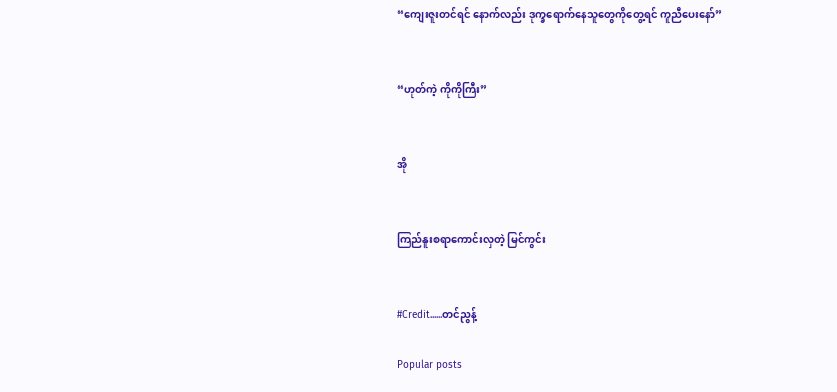“ကျေးဇူးတင်ရင် နောက်လည်း ဒုက္ခရောက်နေသူတွေကိုတွေ့ရင် ကူညီပေးနော်”


“ဟုတ်ကဲ့ ကိုကိုကြီး”


အို


ကြည်နူးစရာကောင်းလှတဲ့ မြင်ကွင်း


#Credit......တင်ညွန့်

Popular posts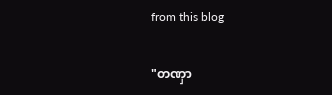from this blog

"တဏှာ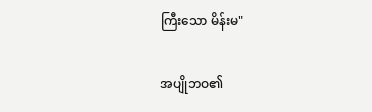ကြီးသော မိန်းမ"

အပျိုဘဝ၏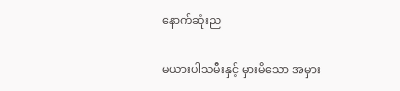နောက်ဆုံးည

မယားပါသမီးနှင့် မှားမိသော အမှား